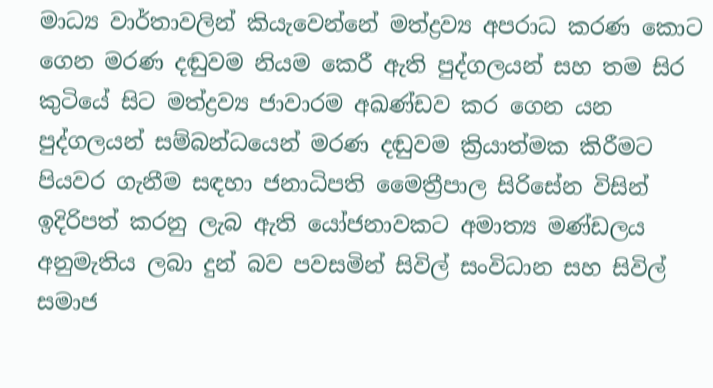මාධ්‍ය වාර්තාවලින් කියැවෙන්නේ මත්ද්‍රව්‍ය අපරාධ කරණ කොට ගෙන මරණ දඬුවම නියම කෙරී ඇති පුද්ගලයන් සහ තම සිර කුටියේ සිට මත්ද්‍රව්‍ය ජාවාරම අඛණ්ඩව කර ගෙන යන පුද්ගලයන් සම්බන්ධයෙන් මරණ දඬුවම ක්‍රියාත්මක කිරීමට පියවර ගැනීම සඳහා ජනාධිපති මෛත්‍රීපාල සිරිසේන විසින් ඉදිරිපත් කරනු ලැබ ඇති යෝජනාවකට අමාත්‍ය මණ්ඩලය අනුමැතිය ලබා දුන් බව පවසමින් සිවිල් සංවිධාන සහ සිවිල් සමාජ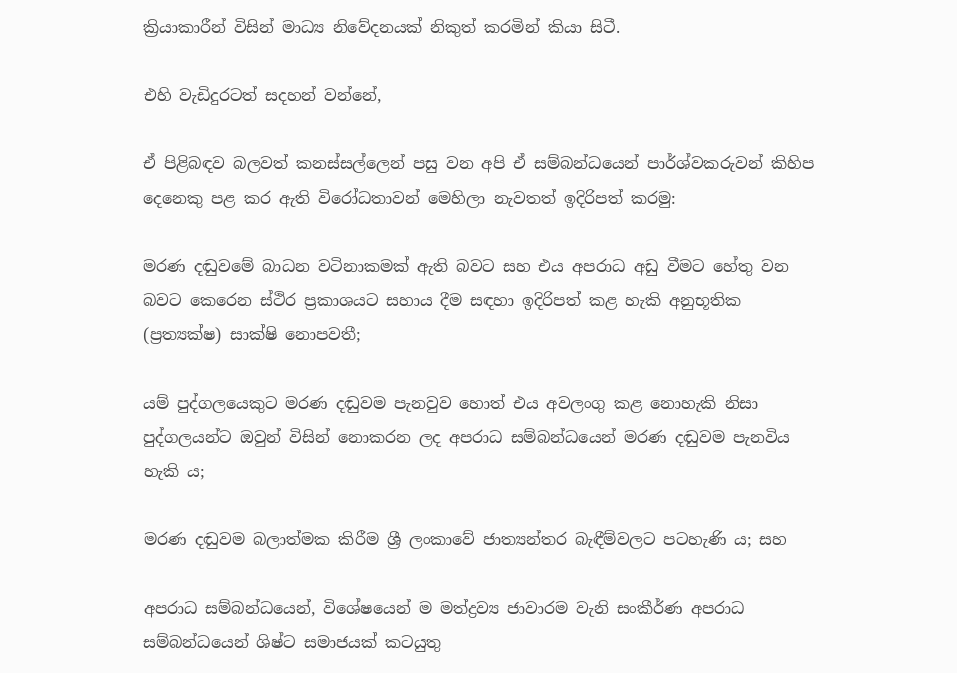ක්‍රියාකාරීන් විසින් මාධ්‍ය නිවේදනයක් නිකුත් කරමින් කියා සිටී.

එහි වැඩිදුරටත් සදහන් වන්නේ,

ඒ පිළිබඳව බලවත් කනස්සල්ලෙන් පසු වන අපි ඒ සම්බන්ධයෙන් පාර්ශ්වකරුවන් කිහිප දෙනෙකු පළ කර ඇති විරෝධතාවන් මෙහිලා නැවතත් ඉදිරිපත් කරමු:

මරණ දඬුවමේ බාධන වටිනාකමක් ඇති බවට සහ එය අපරාධ අඩු වීමට හේතු වන බවට කෙරෙන ස්ථිර ප්‍රකාශයට සහාය දීම සඳහා ඉදිරිපත් කළ හැකි අනුභූතික (ප්‍රත්‍යක්ෂ) සාක්ෂි නොපවතී;

යම් පුද්ගලයෙකුට මරණ දඬුවම පැනවුව හොත් එය අවලංගු කළ නොහැකි නිසා පුද්ගලයන්ට ඔවුන් විසින් නොකරන ලද අපරාධ සම්බන්ධයෙන් මරණ දඬුවම පැනවිය හැකි ය;

මරණ දඬුවම බලාත්මක කිරීම ශ්‍රී ලංකාවේ ජාත්‍යන්තර බැඳීම්වලට පටහැණි ය; සහ

අපරාධ සම්බන්ධයෙන්, විශේෂයෙන් ම මත්ද්‍රව්‍ය ජාවාරම වැනි සංකීර්ණ අපරාධ සම්බන්ධයෙන් ශිෂ්ට සමාජයක් කටයුතු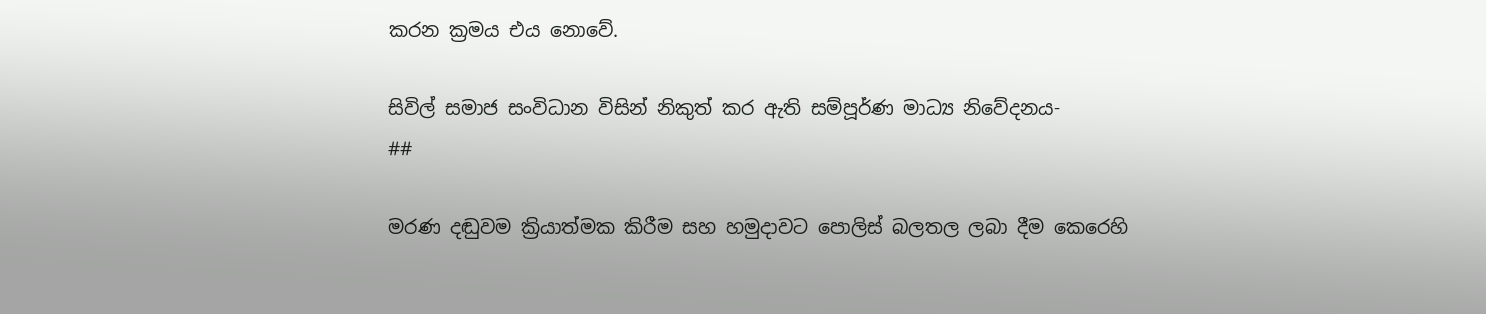කරන ක්‍රමය එය නොවේ.

සිවිල් සමාජ සංවිධාන විසින් නිකුත් කර ඇති සම්පූර්ණ මාධ්‍ය නිවේදනය-
##

මරණ දඬුවම ක්‍රියාත්මක කිරීම සහ හමුදාවට පොලිස් බලතල ලබා දීම කෙරෙහි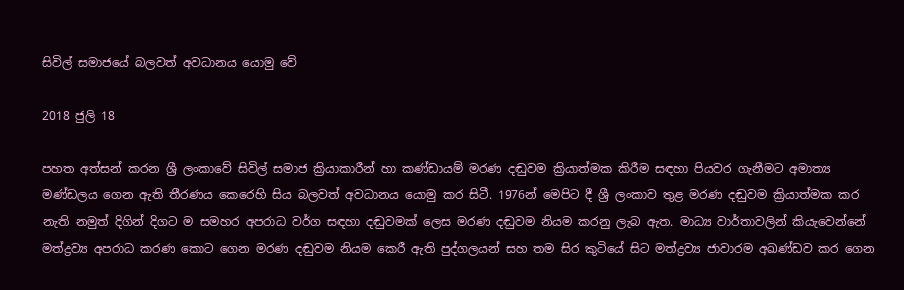සිවිල් සමාජයේ බලවත් අවධානය යොමු වේ

2018 ජුලි 18

පහත අත්සන් කරන ශ්‍රී ලංකාවේ සිවිල් සමාජ ක්‍රියාකාරීන් හා කණ්ඩායම් මරණ දඬුවම ක්‍රියාත්මක කිරීම සඳහා පියවර ගැනීමට අමාත්‍ය මණ්ඩලය ගෙන ඇති තීරණය කෙරෙහි සිය බලවත් අවධානය යොමු කර සිටී. 1976න් මෙපිට දී ශ්‍රී ලංකාව තුළ මරණ දඬුවම ක්‍රියාත්මක කර නැති නමුත් දිගින් දිගට ම සමහර අපරාධ වර්ග සඳහා දඬුවමක් ලෙස මරණ දඬුවම නියම කරනු ලැබ ඇත. මාධ්‍ය වාර්තාවලින් කියැවෙන්නේ මත්ද්‍රව්‍ය අපරාධ කරණ කොට ගෙන මරණ දඬුවම නියම කෙරී ඇති පුද්ගලයන් සහ තම සිර කුටියේ සිට මත්ද්‍රව්‍ය ජාවාරම අඛණ්ඩව කර ගෙන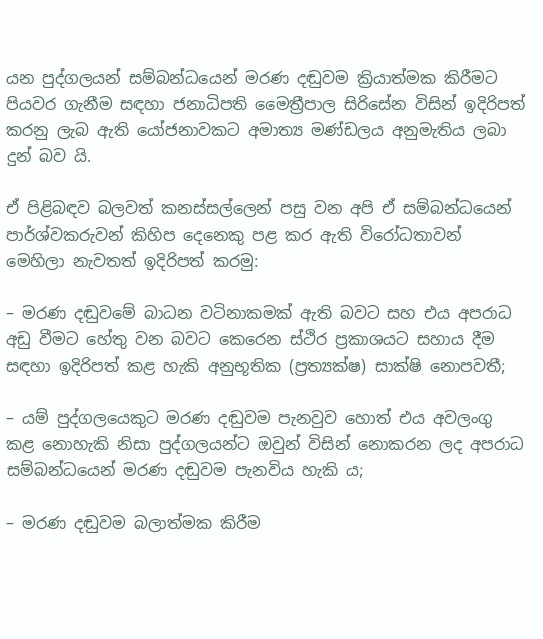යන පුද්ගලයන් සම්බන්ධයෙන් මරණ දඬුවම ක්‍රියාත්මක කිරීමට පියවර ගැනීම සඳහා ජනාධිපති මෛත්‍රීපාල සිරිසේන විසින් ඉදිරිපත් කරනු ලැබ ඇති යෝජනාවකට අමාත්‍ය මණ්ඩලය අනුමැතිය ලබා දුන් බව යි.

ඒ පිළිබඳව බලවත් කනස්සල්ලෙන් පසු වන අපි ඒ සම්බන්ධයෙන් පාර්ශ්වකරුවන් කිහිප දෙනෙකු පළ කර ඇති විරෝධතාවන් මෙහිලා නැවතත් ඉදිරිපත් කරමු:

– මරණ දඬුවමේ බාධන වටිනාකමක් ඇති බවට සහ එය අපරාධ අඩු වීමට හේතු වන බවට කෙරෙන ස්ථිර ප්‍රකාශයට සහාය දීම සඳහා ඉදිරිපත් කළ හැකි අනුභූතික (ප්‍රත්‍යක්ෂ) සාක්ෂි නොපවතී;

– යම් පුද්ගලයෙකුට මරණ දඬුවම පැනවුව හොත් එය අවලංගු කළ නොහැකි නිසා පුද්ගලයන්ට ඔවුන් විසින් නොකරන ලද අපරාධ සම්බන්ධයෙන් මරණ දඬුවම පැනවිය හැකි ය;

– මරණ දඬුවම බලාත්මක කිරීම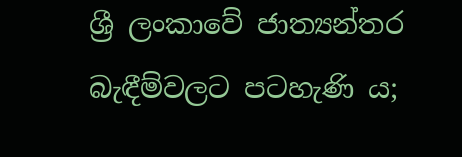ශ්‍රී ලංකාවේ ජාත්‍යන්තර බැඳීම්වලට පටහැණි ය;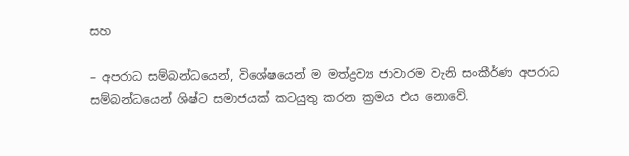සහ

– අපරාධ සම්බන්ධයෙන්, විශේෂයෙන් ම මත්ද්‍රව්‍ය ජාවාරම වැනි සංකීර්ණ අපරාධ සම්බන්ධයෙන් ශිෂ්ට සමාජයක් කටයුතු කරන ක්‍රමය එය නොවේ.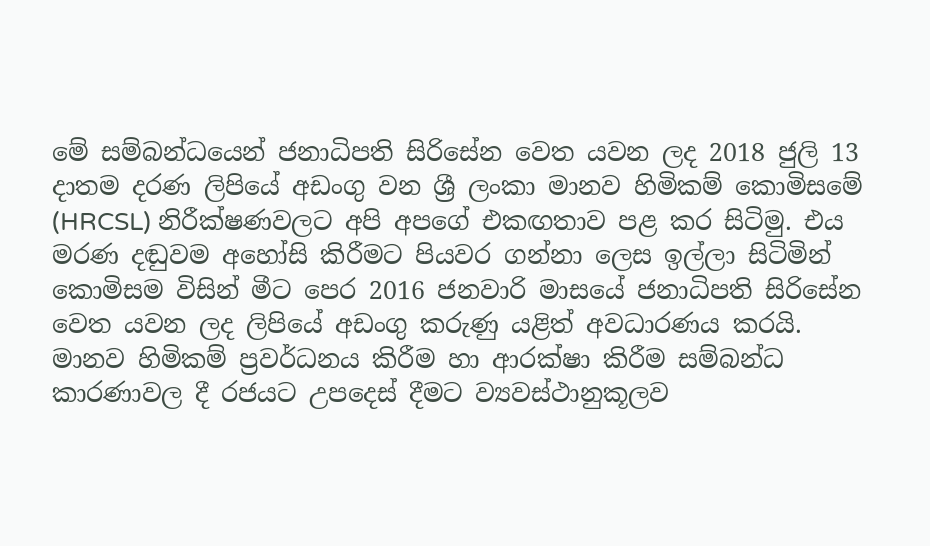මේ සම්බන්ධයෙන් ජනාධිපති සිරිසේන වෙත යවන ලද 2018 ජුලි 13 දාතම දරණ ලිපියේ අඩංගු වන ශ්‍රී ලංකා මානව හිමිකම් කොමිසමේ (HRCSL) නිරීක්ෂණවලට අපි අපගේ එකඟතාව පළ කර සිටිමු. එය මරණ දඬුවම අහෝසි කිරීමට පියවර ගන්නා ලෙස ඉල්ලා සිටිමින් කොමිසම විසින් මීට පෙර 2016 ජනවාරි මාසයේ ජනාධිපති සිරිසේන වෙත යවන ලද ලිපියේ අඩංගු කරුණු යළිත් අවධාරණය කරයි. මානව හිමිකම් ප්‍රවර්ධනය කිරීම හා ආරක්ෂා කිරීම සම්බන්ධ කාරණාවල දී රජයට උපදෙස් දීමට ව්‍යවස්ථානුකූලව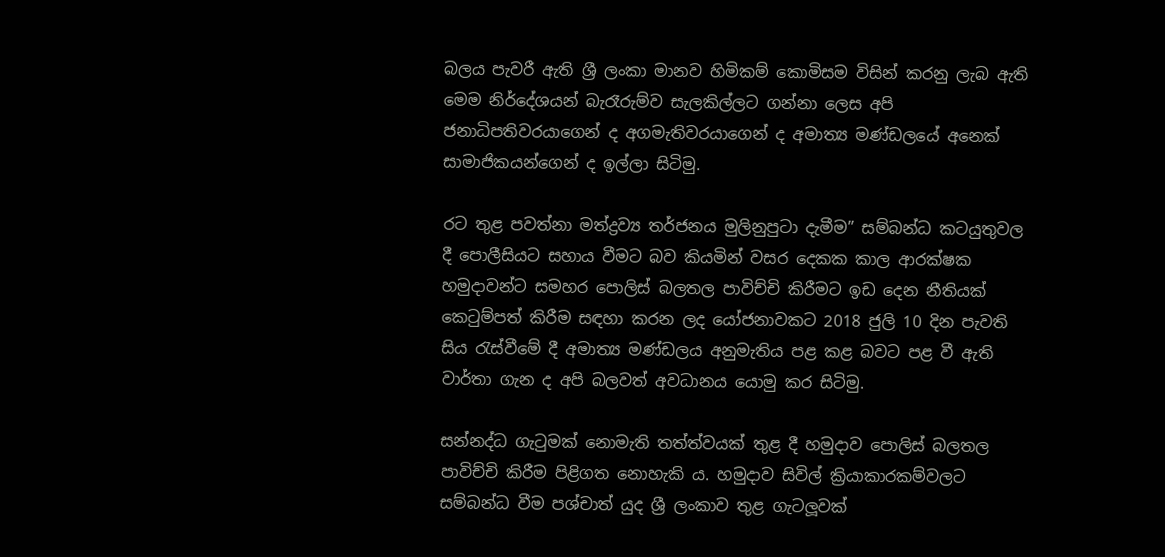බලය පැවරී ඇති ශ්‍රී ලංකා මානව හිමිකම් කොමිසම විසින් කරනු ලැබ ඇති මෙම නිර්දේශයන් බැරෑරුම්ව සැලකිල්ලට ගන්නා ලෙස අපි ජනාධිපතිවරයාගෙන් ද අගමැතිවරයාගෙන් ද අමාත්‍ය මණ්ඩලයේ අනෙක් සාමාජිකයන්ගෙන් ද ඉල්ලා සිටිමු.

රට තුළ පවත්නා මත්ද්‍රව්‍ය තර්ජනය මුලිනුපුටා දැමීම” සම්බන්ධ කටයුතුවල දී පොලීසියට සහාය වීමට බව කියමින් වසර දෙකක කාල ආරක්ෂක හමුදාවන්ට සමහර පොලිස් බලතල පාවිච්චි කිරීමට ඉඩ දෙන නීතියක් කෙටුම්පත් කිරීම සඳහා කරන ලද යෝජනාවකට 2018 ජුලි 10 දින පැවති සිය රැස්වීමේ දී අමාත්‍ය මණ්ඩලය අනුමැතිය පළ කළ බවට පළ වී ඇති වාර්තා ගැන ද අපි බලවත් අවධානය යොමු කර සිටිමු.

සන්නද්ධ ගැටුමක් නොමැති තත්ත්වයක් තුළ දී හමුදාව පොලිස් බලතල පාවිච්චි කිරීම පිළිගත නොහැකි ය. හමුදාව සිවිල් ක්‍රියාකාරකම්වලට සම්බන්ධ වීම පශ්චාත් යුද ශ්‍රී ලංකාව තුළ ගැටලූවක්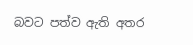බවට පත්ව ඇති අතර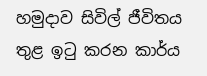හමුදාව සිවිල් ජීවිතය තුළ ඉටු කරන කාර්ය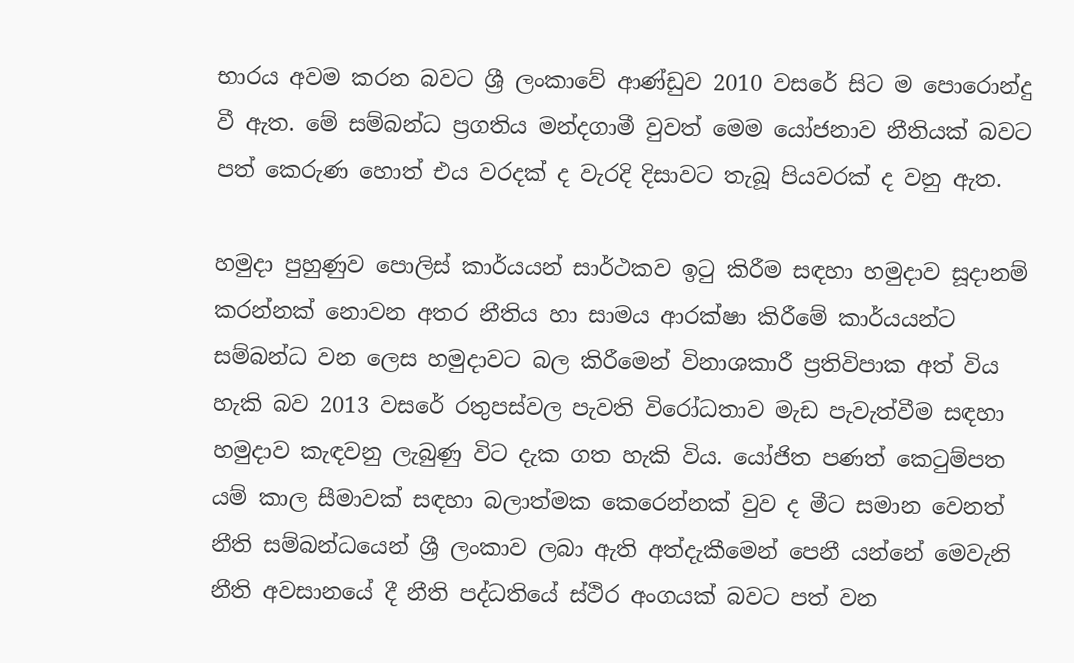භාරය අවම කරන බවට ශ්‍රී ලංකාවේ ආණ්ඩුව 2010 වසරේ සිට ම පොරොන්දු වී ඇත. මේ සම්බන්ධ ප්‍රගතිය මන්දගාමී වුවත් මෙම යෝජනාව නීතියක් බවට පත් කෙරුණ හොත් එය වරදක් ද වැරදි දිසාවට තැබූ පියවරක් ද වනු ඇත.

හමුදා පුහුණුව පොලිස් කාර්යයන් සාර්ථකව ඉටු කිරීම සඳහා හමුදාව සූදානම් කරන්නක් නොවන අතර නීතිය හා සාමය ආරක්ෂා කිරීමේ කාර්යයන්ට සම්බන්ධ වන ලෙස හමුදාවට බල කිරීමෙන් විනාශකාරී ප්‍රතිවිපාක අත් විය හැකි බව 2013 වසරේ රතුපස්වල පැවති විරෝධතාව මැඩ පැවැත්වීම සඳහා හමුදාව කැඳවනු ලැබුණු විට දැක ගත හැකි විය. යෝජිත පණත් කෙටුම්පත යම් කාල සීමාවක් සඳහා බලාත්මක කෙරෙන්නක් වුව ද මීට සමාන වෙනත් නීති සම්බන්ධයෙන් ශ්‍රී ලංකාව ලබා ඇති අත්දැකීමෙන් පෙනී යන්නේ මෙවැනි නීති අවසානයේ දී නීති පද්ධතියේ ස්ථිර අංගයක් බවට පත් වන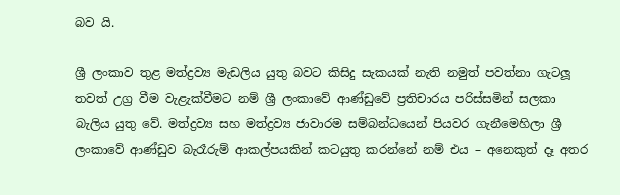බව යි.

ශ්‍රී ලංකාව තුළ මත්ද්‍රව්‍ය මැඩලිය යුතු බවට කිසිදු සැකයක් නැති නමුත් පවත්නා ගැටලූ තවත් උග්‍ර වීම වැළැක්වීමට නම් ශ්‍රී ලංකාවේ ආණ්ඩුවේ ප්‍රතිචාරය පරිස්සමින් සලකා බැලිය යුතු වේ. මත්ද්‍රව්‍ය සහ මත්ද්‍රව්‍ය ජාවාරම සම්බන්ධයෙන් පියවර ගැනීමෙහිලා ශ්‍රී ලංකාවේ ආණ්ඩුව බැරෑරුම් ආකල්පයකින් කටයුතු කරන්නේ නම් එය – අනෙකුත් දෑ අතර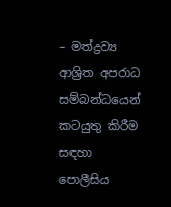– මත්ද්‍රව්‍ය ආශ්‍රිත අපරාධ සම්බන්ධයෙන් කටයුතු කිරීම සඳහා පොලීසිය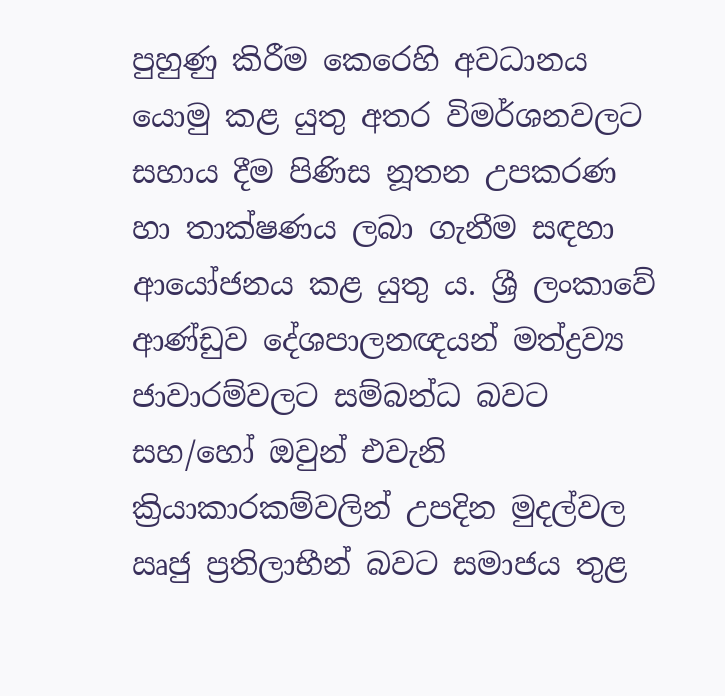පුහුණු කිරීම කෙරෙහි අවධානය යොමු කළ යුතු අතර විමර්ශනවලට සහාය දීම පිණිස නූතන උපකරණ හා තාක්ෂණය ලබා ගැනීම සඳහා ආයෝජනය කළ යුතු ය. ශ්‍රී ලංකාවේ ආණ්ඩුව දේශපාලනඥයන් මත්ද්‍රව්‍ය ජාවාරම්වලට සම්බන්ධ බවට සහ/හෝ ඔවුන් එවැනි ක්‍රියාකාරකම්වලින් උපදින මුදල්වල ඍජු ප්‍රතිලාභීන් බවට සමාජය තුළ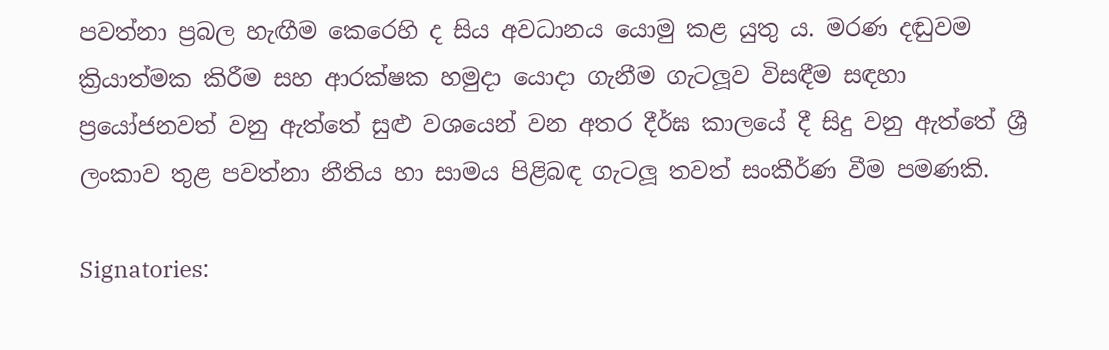පවත්නා ප්‍රබල හැඟීම කෙරෙහි ද සිය අවධානය යොමු කළ යුතු ය. මරණ දඬුවම ක්‍රියාත්මක කිරීම සහ ආරක්ෂක හමුදා යොදා ගැනීම ගැටලූව විසඳීම සඳහා ප්‍රයෝජනවත් වනු ඇත්තේ සුළු වශයෙන් වන අතර දීර්ඝ කාලයේ දී සිදු වනු ඇත්තේ ශ්‍රී ලංකාව තුළ පවත්නා නීතිය හා සාමය පිළිබඳ ගැටලූ තවත් සංකීර්ණ වීම පමණකි.

Signatories: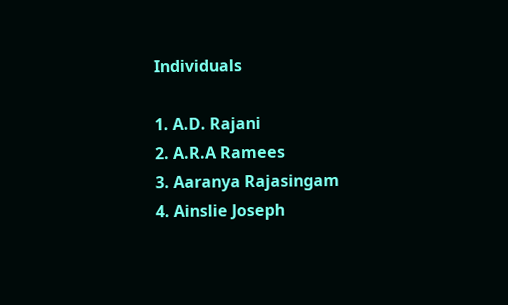Individuals

1. A.D. Rajani
2. A.R.A Ramees
3. Aaranya Rajasingam
4. Ainslie Joseph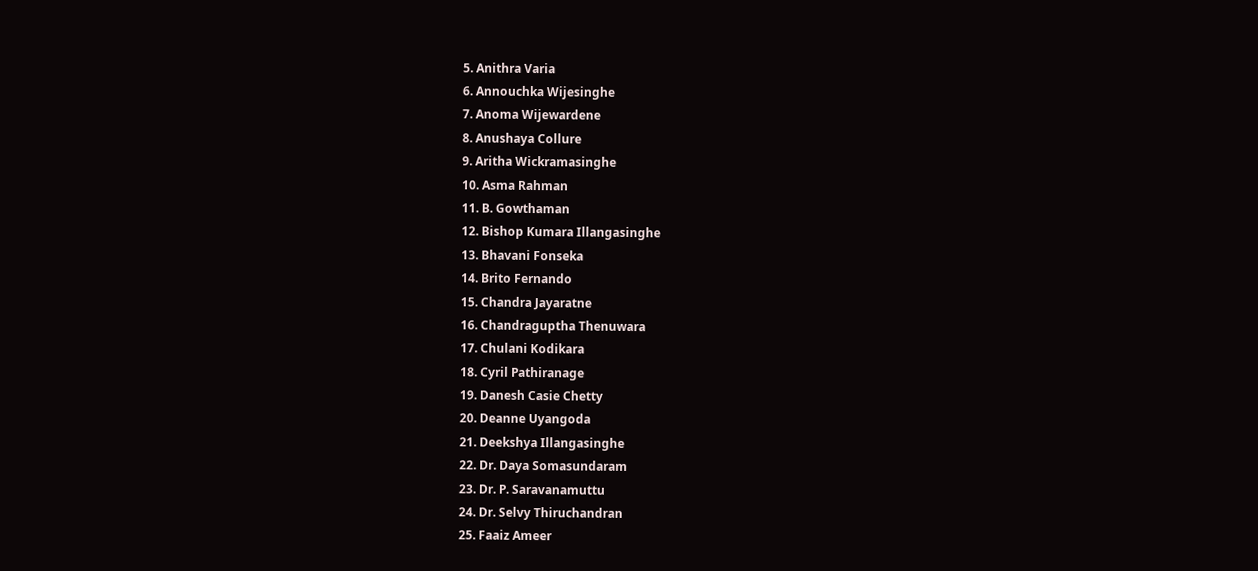5. Anithra Varia
6. Annouchka Wijesinghe
7. Anoma Wijewardene
8. Anushaya Collure
9. Aritha Wickramasinghe
10. Asma Rahman
11. B. Gowthaman
12. Bishop Kumara Illangasinghe
13. Bhavani Fonseka
14. Brito Fernando
15. Chandra Jayaratne
16. Chandraguptha Thenuwara
17. Chulani Kodikara
18. Cyril Pathiranage
19. Danesh Casie Chetty
20. Deanne Uyangoda
21. Deekshya Illangasinghe
22. Dr. Daya Somasundaram
23. Dr. P. Saravanamuttu
24. Dr. Selvy Thiruchandran
25. Faaiz Ameer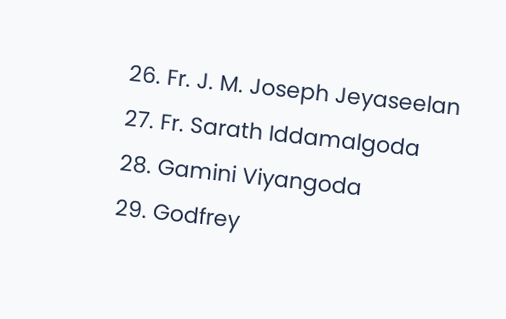26. Fr. J. M. Joseph Jeyaseelan
27. Fr. Sarath Iddamalgoda
28. Gamini Viyangoda
29. Godfrey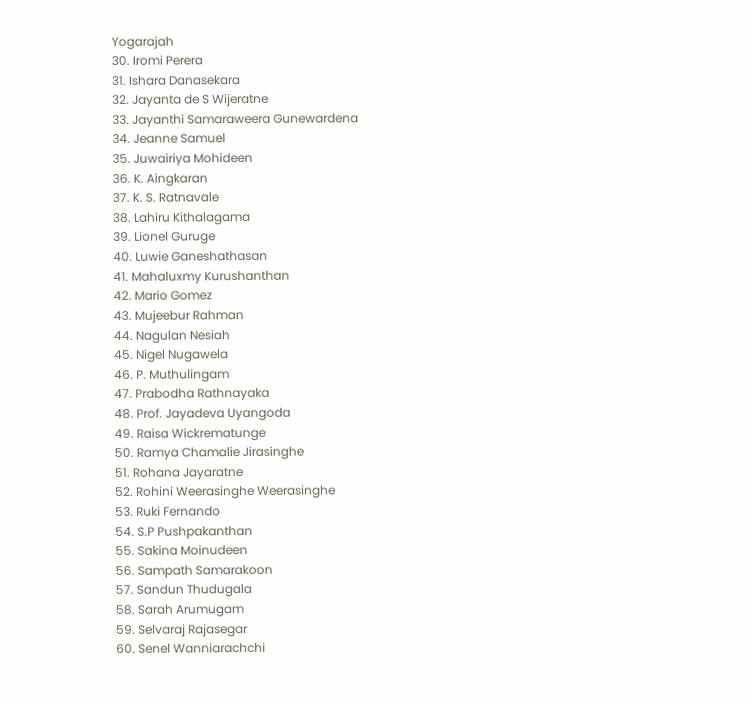Yogarajah
30. Iromi Perera
31. Ishara Danasekara
32. Jayanta de S Wijeratne
33. Jayanthi Samaraweera Gunewardena
34. Jeanne Samuel
35. Juwairiya Mohideen
36. K. Aingkaran
37. K. S. Ratnavale
38. Lahiru Kithalagama
39. Lionel Guruge
40. Luwie Ganeshathasan
41. Mahaluxmy Kurushanthan
42. Mario Gomez
43. Mujeebur Rahman
44. Nagulan Nesiah
45. Nigel Nugawela
46. P. Muthulingam
47. Prabodha Rathnayaka
48. Prof. Jayadeva Uyangoda
49. Raisa Wickrematunge
50. Ramya Chamalie Jirasinghe
51. Rohana Jayaratne
52. Rohini Weerasinghe Weerasinghe
53. Ruki Fernando
54. S.P Pushpakanthan
55. Sakina Moinudeen
56. Sampath Samarakoon
57. Sandun Thudugala
58. Sarah Arumugam
59. Selvaraj Rajasegar
60. Senel Wanniarachchi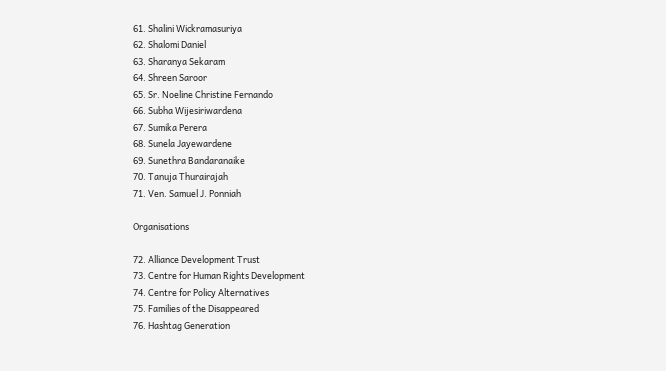61. Shalini Wickramasuriya
62. Shalomi Daniel
63. Sharanya Sekaram
64. Shreen Saroor
65. Sr. Noeline Christine Fernando
66. Subha Wijesiriwardena
67. Sumika Perera
68. Sunela Jayewardene
69. Sunethra Bandaranaike
70. Tanuja Thurairajah
71. Ven. Samuel J. Ponniah

Organisations

72. Alliance Development Trust
73. Centre for Human Rights Development
74. Centre for Policy Alternatives
75. Families of the Disappeared
76. Hashtag Generation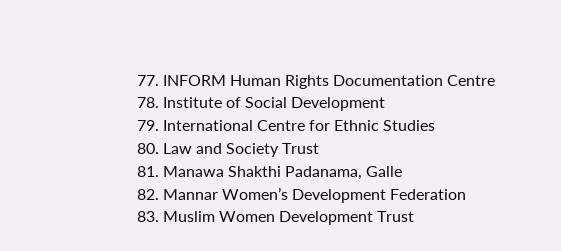77. INFORM Human Rights Documentation Centre
78. Institute of Social Development
79. International Centre for Ethnic Studies
80. Law and Society Trust
81. Manawa Shakthi Padanama, Galle
82. Mannar Women’s Development Federation
83. Muslim Women Development Trust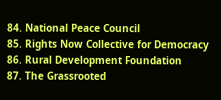84. National Peace Council
85. Rights Now Collective for Democracy
86. Rural Development Foundation
87. The Grassrooted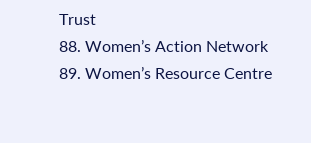Trust
88. Women’s Action Network
89. Women’s Resource Centre